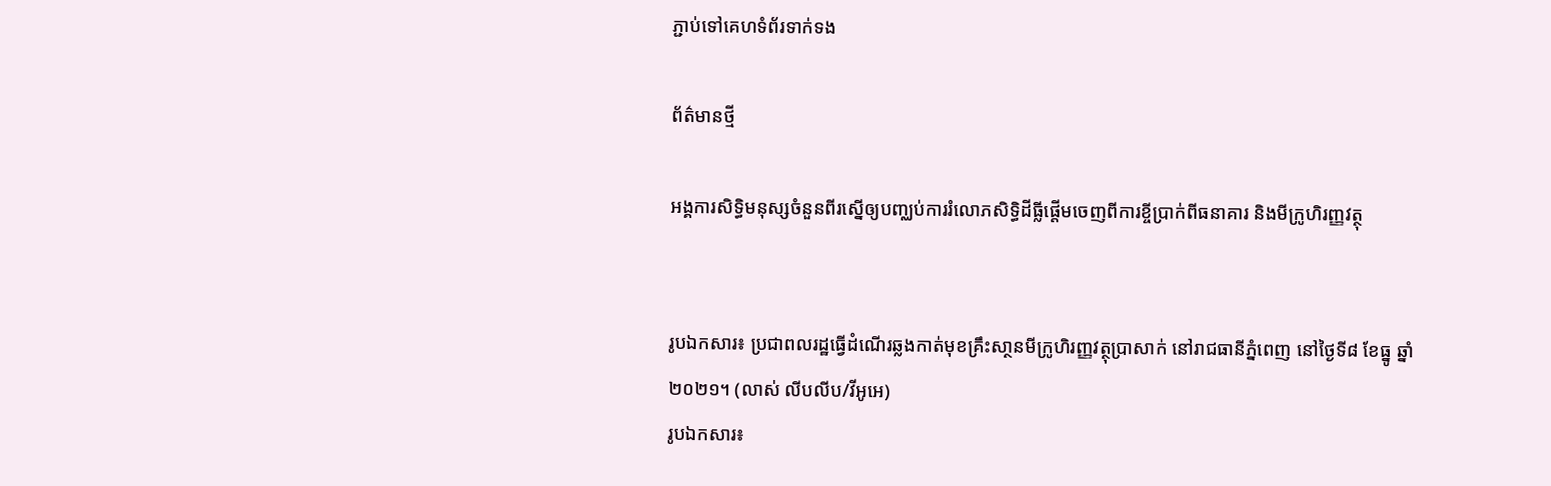ភ្ជាប់ទៅគេហទំព័រទាក់ទង

ព័ត៌មានថ្មី

អង្គការសិទ្ធិមនុស្សចំនួនពីរស្នើឲ្យបញ្ឈប់ការរំលោភសិទ្ធិដីធ្លីផ្តើមចេញពីការខ្ចីប្រាក់ពីធនាគារ និងមីក្រូហិរញ្ញវត្ថុ


រូបឯកសារ៖ ប្រជាពលរដ្ឋធ្វើដំណើរឆ្លងកាត់មុខគ្រឹះសា្ថនមីក្រូហិរញ្ញវត្ថុប្រាសាក់ នៅរាជធានីភ្នំពេញ នៅថ្ងៃទី៨ ខែធ្នូ ឆ្នាំ២០២១។ (លាស់ លីបលីប/វីអូអេ)
រូបឯកសារ៖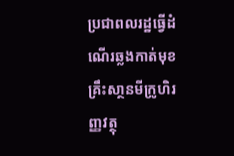ប្រជាពលរដ្ឋធ្វើដំណើរឆ្លងកាត់មុខគ្រឹះសា្ថនមីក្រូហិរញ្ញវត្ថុ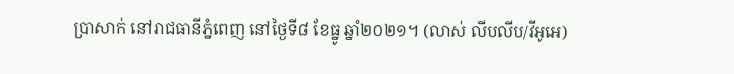ប្រាសាក់ នៅរាជធានីភ្នំពេញ នៅថ្ងៃទី៨ ខែធ្នូ ឆ្នាំ២០២១។ (លាស់ លីបលីប/វីអូអេ)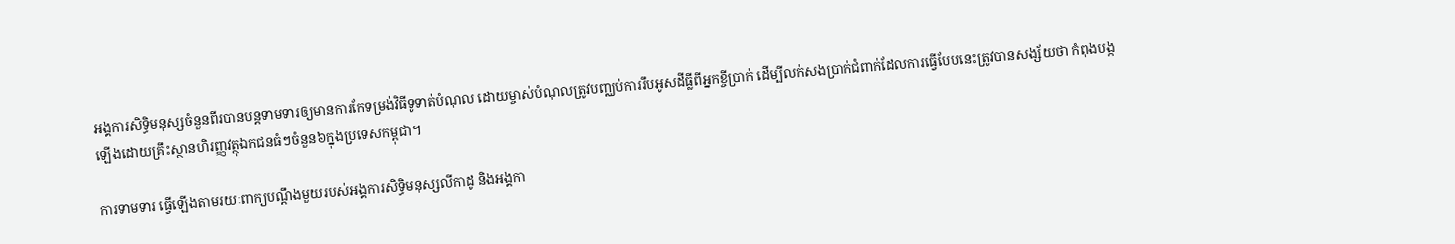អង្គការសិទ្ធិមនុស្សចំនួនពីរបានបន្តទាមទារឲ្យមានការកែទម្រង់វិធីទូទាត់បំណុល ដោយម្ចាស់បំណុលត្រូវបញ្ឈប់ការរឹបអូសដីធ្លីពីអ្នកខ្ចីប្រាក់ ដើម្បីលក់សងប្រាក់ជំពាក់ដែលការធ្វើបែបនេះត្រូវបានសង្ស័យថា កំពុងបង្កឡើងដោយគ្រឹះស្ថានហិរញ្ញវត្ថុឯកជនធំៗចំនួន៦ក្នុងប្រទេសកម្ពុជា។

ការទាមទារ ធ្វើឡើងតាមរយៈពាក្យបណ្តឹងមួយរបស់អង្គការសិទ្ធិមនុស្សលីកាដូ និងអង្គកា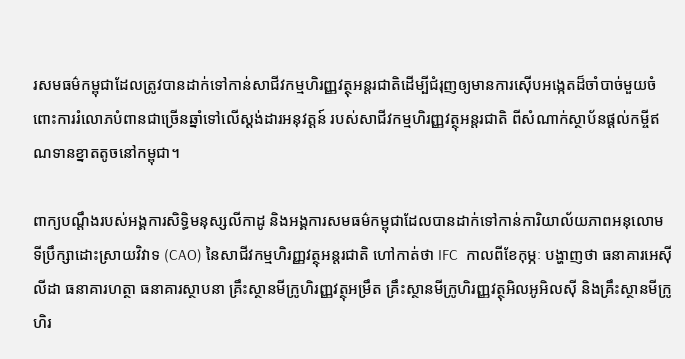រសមធម៌កម្ពុជាដែលត្រូវបានដាក់ទៅកាន់សាជីវកម្មហិរញ្ញវត្ថុអន្តរជាតិដើម្បីជំរុញឲ្យមានការស៊ើបអង្កេតដ៏ចាំបាច់មួយចំពោះការរំលោភបំពានជាច្រើនឆ្នាំទៅលើស្ដង់ដារអនុវត្តន៍ របស់សាជីវកម្មហិរញ្ញវត្ថុអន្តរជាតិ ពីសំណាក់ស្ថាប័នផ្ដល់កម្ចីឥណទានខ្នាតតូចនៅកម្ពុជា។

ពាក្យបណ្តឹងរបស់អង្គការសិទ្ធិមនុស្សលីកាដូ និងអង្គការសមធម៌កម្ពុជាដែលបានដាក់ទៅកាន់ការិយាល័យភាពអនុលោម ទីប្រឹក្សាដោះស្រាយវិវាទ (CAO) នៃសាជីវកម្មហិរញ្ញវត្ថុអន្តរជាតិ ហៅកាត់ថា IFC  កាលពីខែកុម្ភៈ បង្ហាញថា ធនាគារអេស៊ីលីដា ធនាគារហត្ថា ធនាគារស្ថាបនា គ្រឹះស្ថានមីក្រូហិរញ្ញវត្ថុអម្រឹត គ្រឹះស្ថានមីក្រូហិរញ្ញវត្ថុអិលអូអិលស៊ី និងគ្រឹះស្ថានមីក្រូហិរ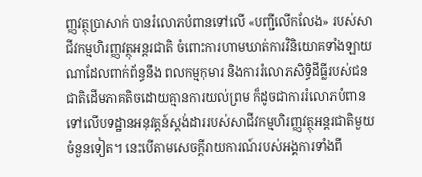ញ្ញវត្ថុប្រាសាក់ បានរំលោភបំពានទៅលើ «បញ្ជីលើកលែង» របស់សាជីវកម្មហិរញ្ញវត្ថុអន្តរជាតិ ចំពោះការហាមឃាត់ការវិនិយោគទាំងឡាយណាដែលពាក់ព័ន្ធនឹង ពលកម្មកុមារ និងការរំលោភសិទ្ធិដីធ្លីរបស់ជនជាតិដើមភាគតិចដោយគ្មានការយល់ព្រម ក៏ដូចជាការរំលោភបំពានទៅលើបទដ្ឋានអនុវត្តន៍ស្តង់ដាររបស់សាជីវកម្មហិរញ្ញវត្ថុអន្តរជាតិមួយចំនួនទៀត។ នេះបើតាមសេចក្តីរាយការណ៍របស់អង្គការទាំងពី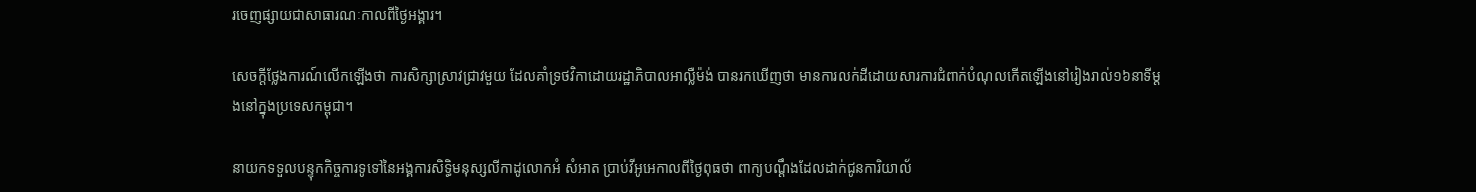រចេញផ្សាយជាសាធារណៈកាលពីថ្ងៃអង្គារ។

សេចក្តីថ្លែងការណ៍លើកឡើងថា ការសិក្សាស្រាវជ្រាវមួយ ដែលគាំទ្រថវិកាដោយរដ្ឋាភិបាលអាល្លឺម៉ង់ បានរកឃើញថា មានការលក់ដីដោយសារការជំពាក់បំណុលកើតឡើងនៅរៀងរាល់១៦នាទីម្ដងនៅក្នុងប្រទេសកម្ពុជា។

នាយកទទួលបន្ទុកកិច្ចការទូទៅនៃអង្គការសិទ្ធិមនុស្សលីកាដូលោកអំ សំអាត ប្រាប់វីអូអេកាលពីថ្ងៃពុធថា ពាក្យបណ្តឹងដែលដាក់ជូនការិយាល័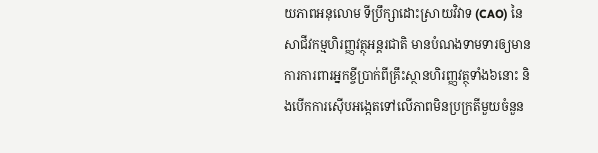យភាពអនុលោម ទីប្រឹក្សាដោះស្រាយវិវាទ (CAO) នៃសាជីវកម្មហិរញ្ញវត្ថុអន្តរជាតិ មានបំណងទាមទារឲ្យមានការការពារអ្នកខ្ចីប្រាក់ពីគ្រឹះស្ថានហិរញ្ញវត្ថុទាំង៦នោះ និងបើកការស៊ើបអង្កេតទៅលើភាពមិនប្រក្រតីមួយចំនួន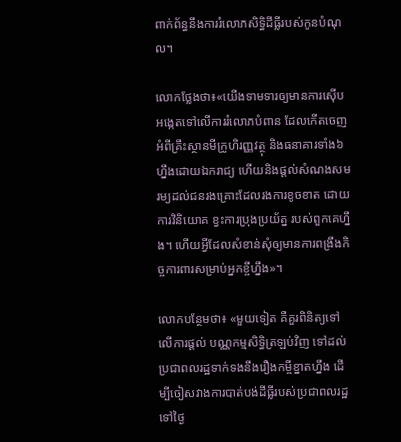ពាក់ព័ន្ធនឹងការរំលោភសិទ្ធិដីធ្លីរបស់កូនបំណុល។

លោកថ្លែងថា៖«យើងទាមទារឲ្យមានការស៊ើបអង្កេតទៅលើការរំលោភបំពាន ដែលកើតចេញអំពីគ្រឹះស្ថានមីក្រូហិរញ្ញវត្ថុ និងធនាគារទាំង៦ហ្នឹងដោយឯករាជ្យ ហើយនិងផ្តល់សំណងសមរម្យដល់ជនរងគ្រោះដែលរងការខូចខាត ដោយការវិនិយោគ ខ្វះការប្រុងប្រយ័ត្ន របស់ពួកគេហ្នឹង។ ហើយអ្វីដែលសំខាន់សុំឲ្យមានការពង្រឹងកិច្ចការពារសម្រាប់អ្នកខ្ចីហ្នឹង»។

លោកបន្ថែមថា៖ «មួយទៀត គឺគួរពិនិត្យទៅលើការផ្តល់ បណ្ណកម្មសិទ្ធិត្រឡប់វិញ ទៅដល់ប្រជាពលរដ្ឋទាក់ទងនឹងរឿងកម្ចីខ្នាតហ្នឹង ដើម្បីចៀសវាងការបាត់បង់ដីធ្លីរបស់ប្រជាពលរដ្ឋទៅថ្ងៃ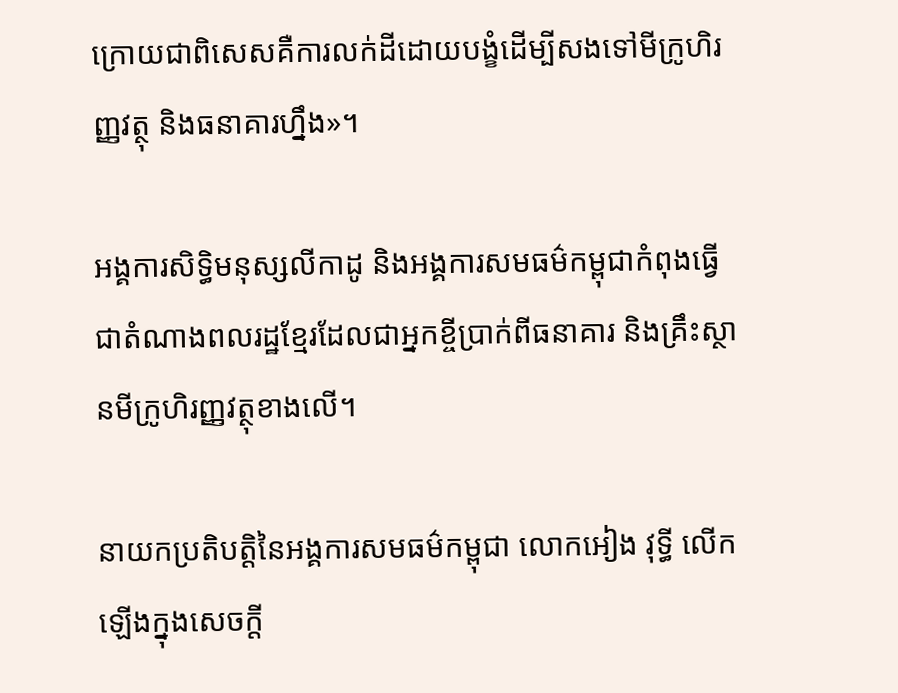ក្រោយជាពិសេសគឺការលក់ដីដោយបង្ខំដើម្បីសងទៅមីក្រូហិរញ្ញវត្ថុ និងធនាគារហ្នឹង»។

អង្គការសិទ្ធិមនុស្សលីកាដូ និងអង្គការសមធម៌កម្ពុជាកំពុងធ្វើជាតំណាងពលរដ្ឋខ្មែរដែលជាអ្នកខ្ចីប្រាក់ពីធនាគារ និងគ្រឹះស្ថានមីក្រូហិរញ្ញវត្ថុខាងលើ។

នាយកប្រតិបត្តិនៃអង្គការសមធម៌កម្ពុជា លោកអៀង វុទ្ធី លើកឡើងក្នុងសេចក្តី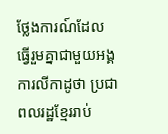ថ្លែងការណ៍ដែលធ្វើរួមគ្នាជាមួយអង្គការលីកាដូថា ប្រជាពលរដ្ឋខ្មែររាប់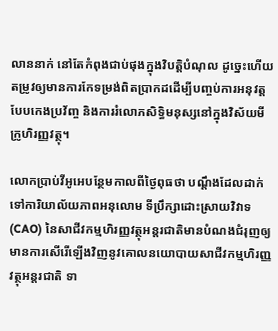លាននាក់ នៅតែកំពុងជាប់ផុងក្នុងវិបត្តិបំណុល ដូច្នេះហើយតម្រូវឲ្យមានការកែទម្រង់ពិតប្រាកដដើម្បីបញ្ចប់ការអនុវត្តបែបកេងប្រវ័ញ្ច និងការរំលោភសិទ្ធិមនុស្សនៅក្នុងវិស័យមីក្រូហិរញ្ញវត្ថុ។

លោកប្រាប់វីអូអេបន្ថែមកាលពីថ្ងៃពុធថា បណ្តឹងដែលដាក់ទៅការិយាល័យភាពអនុលោម ទីប្រឹក្សាដោះស្រាយវិវាទ (CAO) នៃសាជីវកម្មហិរញ្ញវត្ថុអន្តរជាតិមានបំណងជំរុញឲ្យមានការសើរើឡើងវិញនូវគោលនយោបាយសាជីវកម្មហិរញ្ញវត្ថុអន្តរជាតិ ទា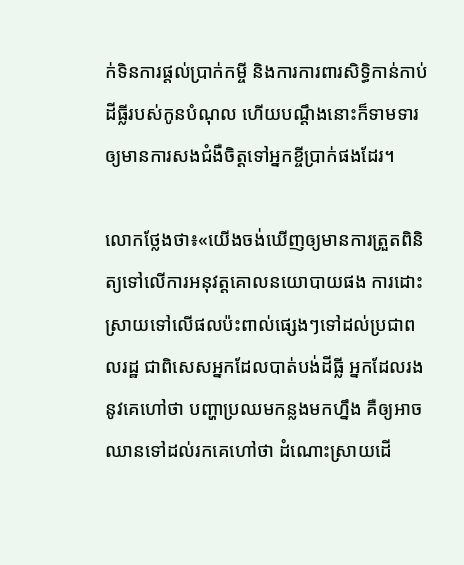ក់ទិនការផ្តល់ប្រាក់កម្ចី និងការការពារសិទ្ធិកាន់កាប់ដីធ្លីរបស់កូនបំណុល ហើយបណ្តឹងនោះក៏ទាមទារឲ្យមានការសងជំងឺចិត្តទៅអ្នកខ្ចីប្រាក់ផងដែរ។

លោកថ្លែងថា៖«យើងចង់ឃើញឲ្យមានការត្រួតពិនិត្យទៅលើការអនុវត្តគោលនយោបាយផង ការដោះស្រាយទៅលើផលប៉ះពាល់ផ្សេងៗទៅដល់ប្រជាពលរដ្ឋ ជាពិសេសអ្នកដែលបាត់បង់ដីធ្លី អ្នកដែលរងនូវគេហៅថា បញ្ហាប្រឈមកន្លងមកហ្នឹង គឺឲ្យអាចឈានទៅដល់រកគេហៅថា ដំណោះស្រាយដើ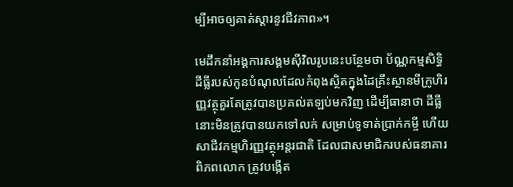ម្បីអាចឲ្យគាត់ស្តារនូវជីវភាព»។

មេដឹកនាំអង្គការសង្គមស៊ីវិលរូបនេះបន្ថែមថា ប័ណ្ណកម្មសិទ្ធិដីធ្លីរបស់កូនបំណុលដែលកំពុងស្ថិតក្នុងដៃគ្រឹះស្ថានមីក្រូហិរញ្ញវត្ថុគួរតែត្រូវបានប្រគល់តឡប់មកវិញ ដើម្បីធានាថា ដីធ្លីនោះមិនត្រូវបានយកទៅលក់ សម្រាប់ទូទាត់ប្រាក់កម្ចី ហើយសាជីវកម្មហិរញ្ញវត្ថុអន្តរជាតិ ដែលជាសមាជិករបស់ធនាគារពិភពលោក ត្រូវបង្កើត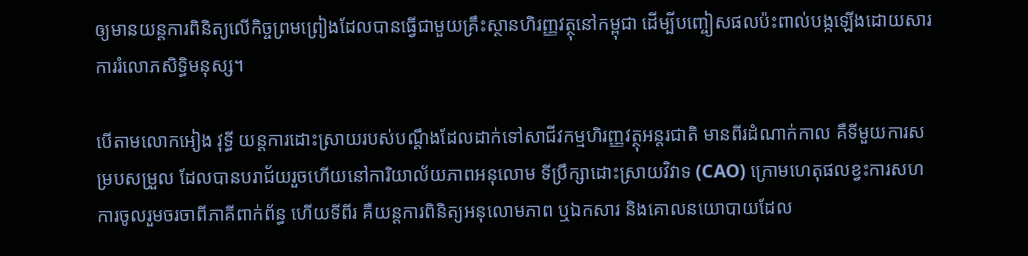ឲ្យមានយន្តការពិនិត្យលើកិច្ចព្រមព្រៀងដែលបានធ្វើជាមួយគ្រឹះស្ថានហិរញ្ញវត្ថុនៅកម្ពុជា ដើម្បីបញ្ចៀសផលប៉ះពាល់បង្កឡើងដោយសារការរំលោភសិទ្ធិមនុស្ស។

បើតាមលោកអៀង វុទ្ធី យន្តការដោះស្រាយរបស់បណ្តឹងដែលដាក់ទៅសាជីវកម្មហិរញ្ញវត្ថុអន្តរជាតិ មានពីរដំណាក់កាល គឺទីមួយការសម្របសម្រួល ដែលបានបរាជ័យរួចហើយនៅការិយាល័យភាពអនុលោម ទីប្រឹក្សាដោះស្រាយវិវាទ (CAO) ក្រោមហេតុផលខ្វះការសហការចូលរួមចរចាពីភាគីពាក់ព័ន្ធ ហើយទីពីរ គឺយន្តការពិនិត្យអនុលោមភាព ឬឯកសារ និងគោលនយោបាយដែល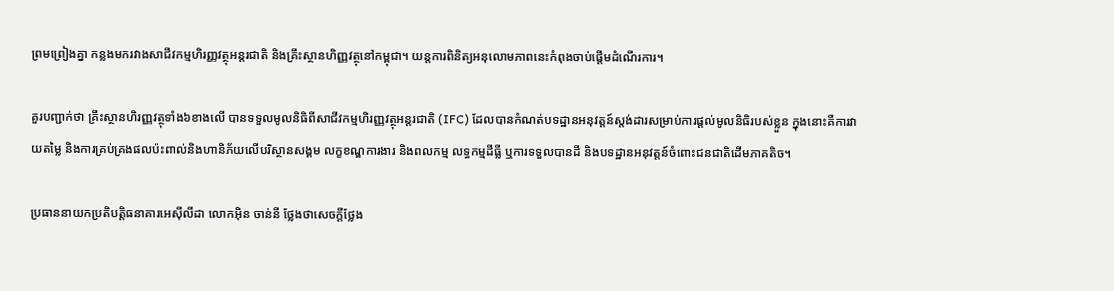ព្រមព្រៀងគ្នា កន្លងមករវាងសាជីវកម្មហិរញ្ញវត្ថុអន្តរជាតិ និងគ្រឹះស្ថានហិញ្ញវត្ថុនៅកម្ពុជា។ យន្តការពិនិត្យអនុលោមភាពនេះកំពុងចាប់ផ្តើមដំណើរការ។

គួរបញ្ជាក់ថា គ្រឹះស្ថានហិរញ្ញវត្ថុទាំង៦ខាងលើ បានទទួលមូលនិធិពីសាជីវកម្មហិរញ្ញវត្ថុអន្តរជាតិ (IFC) ដែលបានកំណត់បទដ្ឋានអនុវត្តន៍ស្តង់ដារសម្រាប់ការផ្តល់មូលនិធិរបស់ខ្លួន ក្នុងនោះគឺការវាយតម្លៃ និងការគ្រប់គ្រងផលប៉ះពាល់និងហានិភ័យលើបរិស្ថានសង្គម លក្ខខណ្ឌការងារ និងពលកម្ម លទ្ធកម្មដីធ្លី ឬការទទួលបានដី និងបទដ្ឋានអនុវត្តន៍ចំពោះជនជាតិដើមភាគតិច។

ប្រធាននាយកប្រតិបត្តិធនាគារអេស៊ីលីដា លោកអ៊ិន ចាន់នី ថ្លែងថាសេចក្តីថ្លែង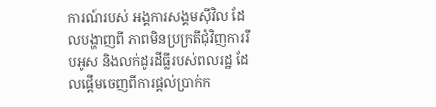ការណ៍របស់ អង្គការសង្គមស៊ីវិល ដែលបង្ហាញពី ភាពមិនប្រក្រតីជុំវិញការរឹបអូស និងលក់ដូរដីធ្លីរបស់ពលរដ្ឋ ដែលផ្តើមចេញពីការផ្តល់ប្រាក់ក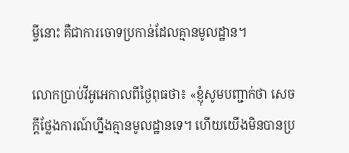ម្ចីនោះ គឺជាការចោទប្រកាន់ដែលគ្មានមូលដ្ឋាន។

លោកប្រាប់វីអូអេកាលពីថ្ងៃពុធថា៖ «ខ្ញុំសូមបញ្ជាក់ថា សេចក្តីថ្លែងការណ៍ហ្នឹងគ្មានមូលដ្ឋានទេ។ ហើយយើងមិនបានប្រ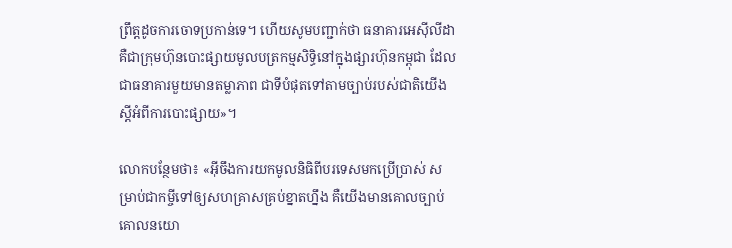ព្រឹត្តដូចការចោទប្រកាន់ទេ។ ហើយសូមបញ្ជាក់ថា ធនាគារអេស៊ីលីដាគឺជាក្រុមហ៊ុនបោះផ្សាយមូលបត្រកម្មសិទ្ធិនៅក្នុងផ្សារហ៊ុនកម្ពុជា ដែលជាធនាគារមួយមានតម្លាភាព ជាទីបំផុតទៅតាមច្បាប់របស់ជាតិយើងស្តីអំពីការបោះផ្សាយ»។

លោកបន្ថែមថា៖ «អ៊ីចឹងការយកមូលនិធិពីបរទេសមកប្រើប្រាស់ សម្រាប់ជាកម្ចីទៅឲ្យសហគ្រាសគ្រប់ខ្នាតហ្នឹង គឺយើងមានគោលច្បាប់ គោលនយោ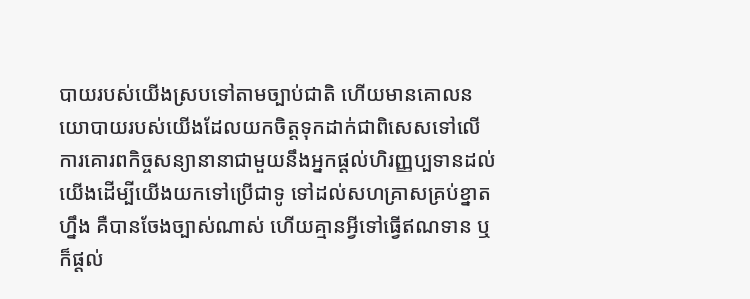បាយរបស់យើងស្របទៅតាមច្បាប់ជាតិ ហើយមានគោលនយោបាយរបស់យើងដែលយកចិត្តទុកដាក់ជាពិសេសទៅលើ ការគោរពកិច្ចសន្យានានាជាមួយនឹងអ្នកផ្តល់ហិរញ្ញប្បទានដល់យើងដើម្បីយើងយកទៅប្រើជាទូ ទៅដល់សហគ្រាសគ្រប់ខ្នាតហ្នឹង គឺបានចែងច្បាស់ណាស់ ហើយគ្មានអ្វីទៅធ្វើឥណទាន ឬក៏ផ្តល់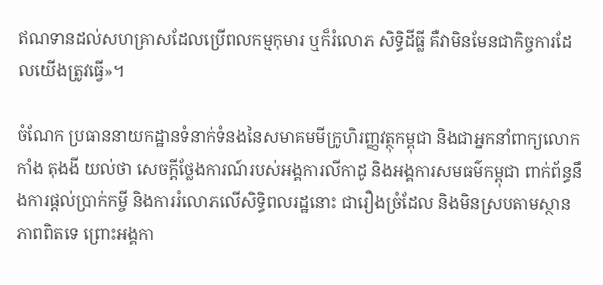ឥណទានដល់សហគ្រាសដែលប្រើពលកម្មកុមារ ឬក៏រំលោភ សិទ្ធិដីធ្លី គឺវាមិនមែនជាកិច្ចការដែលយើងត្រូវធ្វើ»។

ចំណែក ប្រធាននាយកដ្ឋានទំនាក់ទំនងនៃសមាគមមីក្រូហិរញ្ញវត្ថុកម្ពុជា និងជាអ្នកនាំពាក្យលោក កាំង តុងងី យល់ថា សេចក្តីថ្លែងការណ៍របស់អង្គការលីកាដូ និងអង្គការសមធម៌កម្ពុជា ពាក់ព័ន្ធនឹងការផ្តល់ប្រាក់កម្ចី និងការរំលោភលើសិទ្ធិពលរដ្ឋនោះ ជារឿងច្រំដែល និងមិនស្របតាមស្ថានភាពពិតទេ ព្រោះអង្គកា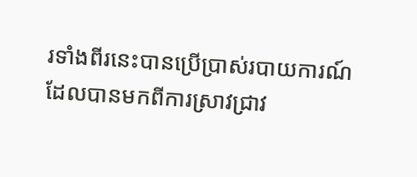រទាំងពីរនេះបានប្រើប្រាស់របាយការណ៍ ដែលបានមកពីការស្រាវជ្រាវ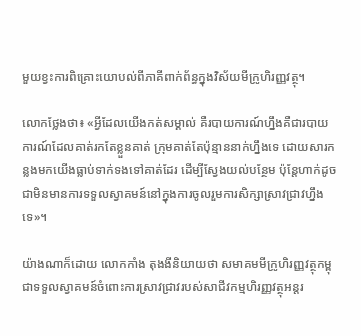មួយខ្វះការពិគ្រោះយោបល់ពីភាគីពាក់ព័ន្ធក្នុងវិស័យមីក្រូហិរញ្ញវត្ថុ។

លោកថ្លែងថា៖ «អ្វីដែលយើងកត់សម្គាល់ គឺរបាយការណ៍ហ្នឹងគឺជារបាយការណ៍ដែលគាត់រកតែខ្លួនគាត់ ក្រុមគាត់តែប៉ុន្មាននាក់ហ្នឹងទេ ដោយសារកន្លងមកយើងធ្លាប់ទាក់ទងទៅគាត់ដែរ ដើម្បីស្វែងយល់បន្ថែម ប៉ុន្តែហាក់ដូចជាមិនមានការទទួលស្វាគមន៍នៅក្នុងការចូលរួមការសិក្សាស្រាវជ្រាវហ្នឹងទេ»។

យ៉ាងណាក៏ដោយ លោកកាំង តុងងីនិយាយថា សមាគមមីក្រូហិរញ្ញវត្ថុកម្ពុជាទទួលស្វាគមន៍ចំពោះការស្រាវជ្រាវរបស់សាជីវកម្មហិរញ្ញវត្ថុអន្តរ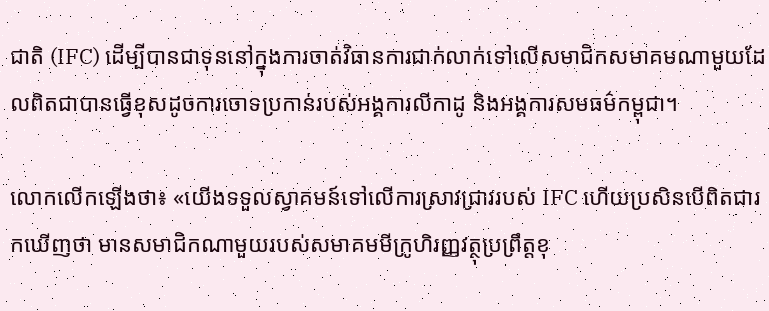ជាតិ (IFC) ដើម្បីបានជាទុននៅក្នុងការចាត់វិធានការជាក់លាក់ទៅលើសមាជិកសមាគមណាមួយដែលពិតជាបានធ្វើខុសដូចការចោទប្រកាន់របស់អង្គការលីកាដូ និងអង្គការសមធម៌កម្ពុជា។

លោកលើកឡើងថា៖ «យើងទទួលស្វាគមន៍ទៅលើការស្រាវជ្រាវរបស់ IFC ហើយប្រសិនបើពិតជារកឃើញថា មានសមាជិកណាមួយរបស់សមាគមមីក្រូហិរញ្ញវត្ថុប្រព្រឹត្តខុ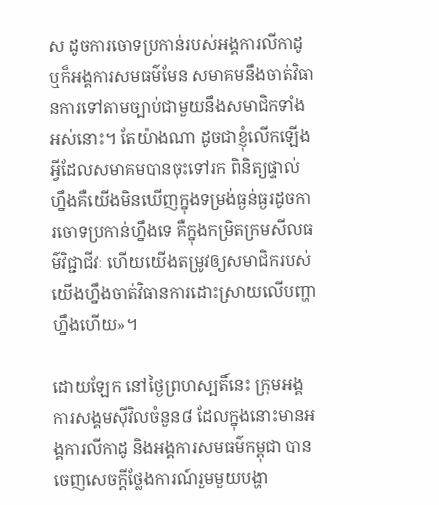ស ដូចការចោទប្រកាន់របស់អង្គការលីកាដូ ឬក៏អង្គការសមធម៌មែន សមាគមនឹងចាត់វិធានការទៅតាមច្បាប់ជាមួយនឹងសមាជិកទាំងអស់នោះ។ តែយ៉ាងណា ដូចជាខ្ញុំលើកឡើង អ្វីដែលសមាគមបានចុះទៅរក ពិនិត្យផ្ទាល់ហ្នឹងគឺយើងមិនឃើញក្នុងទម្រង់ធ្ងន់ធ្ងរដូចការចោទប្រកាន់ហ្នឹងទេ គឺក្នុងកម្រិតក្រមសីលធម៌វិជ្ជាជីវៈ ហើយយើងតម្រូវឲ្យសមាជិករបស់យើងហ្នឹងចាត់វិធានការដោះស្រាយលើបញ្ហាហ្នឹងហើយ»។

ដោយឡែក នៅថ្ងៃព្រហស្បតិ៍នេះ ក្រុមអង្គការសង្គមស៊ីវិលចំនួន៨ ដែលក្នុងនោះមានអង្គការលីកាដូ និងអង្គការសមធម៌កម្ពុជា បានចេញសេចក្តីថ្លែងការណ៍រួមមួយបង្ហា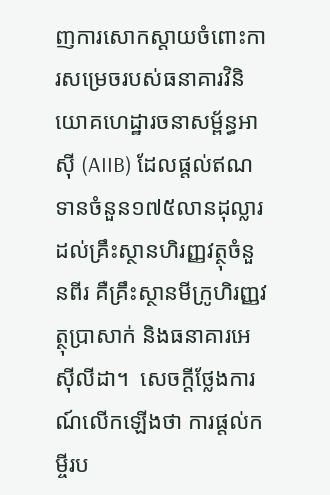ញការសោកស្តាយចំពោះការសម្រេចរបស់ធនាគារវិនិយោគហេដ្ឋារចនាសម្ព័ន្ធអាស៊ី (AIIB) ដែលផ្តល់ឥណទានចំនួន១៧៥លានដុល្លារ ដល់គ្រឹះស្ថានហិរញ្ញវត្ថុចំនួនពីរ គឺគ្រឹះស្ថានមីក្រូហិរញ្ញវត្ថុប្រាសាក់ និងធនាគារអេស៊ីលីដា។  សេចក្តីថ្លែងការណ៍លើកឡើងថា ការផ្តល់កម្ចីរប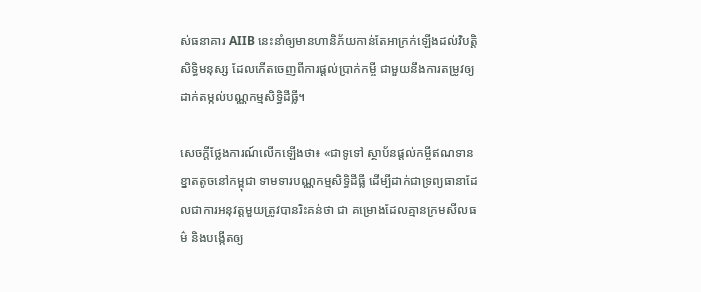ស់ធនាគារ AIIB នេះនាំឲ្យមានហានិភ័យកាន់តែអាក្រក់ឡើងដល់វិបត្តិសិទ្ធិមនុស្ស ដែលកើតចេញពីការផ្តល់ប្រាក់កម្ចី ជាមួយនឹងការតម្រូវឲ្យដាក់តម្កល់បណ្ណកម្មសិទ្ធិដីធ្លី។

សេចក្តីថ្លែងការណ៍លើកឡើងថា៖ «ជាទូទៅ ស្ថាប័នផ្តល់កម្ចីឥណទានខ្នាតតូចនៅកម្ពុជា ទាមទារបណ្ណកម្មសិទ្ធិដីធ្លី ដើម្បីដាក់ជាទ្រព្យធានាដែលជាការអនុវត្តមួយត្រូវបានរិះគន់ថា ជា គម្រោងដែលគ្មានក្រមសីលធម៌ និងបង្កើតឲ្យ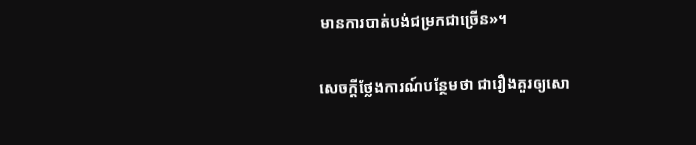មានការបាត់បង់ជម្រកជាច្រើន»។

សេចក្តីថ្លែងការណ៍បន្ថែមថា ជារឿងគួរឲ្យសោ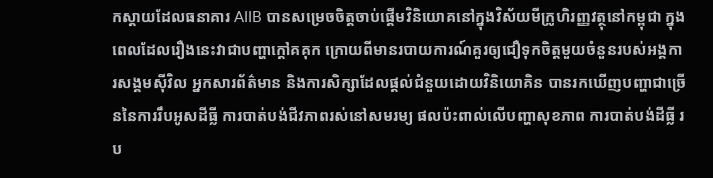កស្តាយដែលធនាគារ AIIB បានសម្រេចចិត្តចាប់ផ្តើមវិនិយោគនៅក្នុងវិស័យមីក្រូហិរញ្ញវត្ថុនៅកម្ពុជា ក្នុងពេលដែលរឿងនេះវាជាបញ្ហាក្តៅគគុក ក្រោយពីមានរបាយការណ៍គួរឲ្យជឿទុកចិត្តមួយចំនួនរបស់អង្គការសង្គមស៊ីវិល អ្នកសារព័ត៌មាន និងការសិក្សាដែលផ្តល់ជំនួយដោយវិនិយោគិន បានរកឃើញបញ្ហាជាច្រើននៃការរឹបអូសដីធ្លី ការបាត់បង់ជីវភាពរស់នៅសមរម្យ ផលប៉ះពាល់លើបញ្ហាសុខភាព ការបាត់បង់ដីធ្លី រប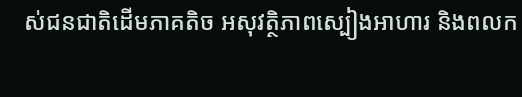ស់ជនជាតិដើមភាគតិច អសុវត្ថិភាពស្បៀងអាហារ និងពលក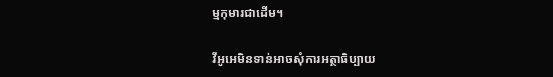ម្មកុមារជាដើម។

វីអូអេមិនទាន់អាចសុំការអត្ថាធិប្បាយ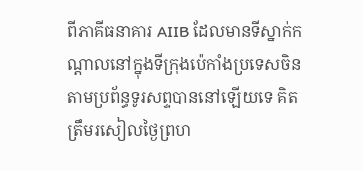ពីភាគីធនាគារ AIIB ដែលមានទីស្នាក់កណ្តាលនៅក្នុងទីក្រុងប៉េកាំងប្រទេសចិន តាមប្រព័ន្ធទូរសព្ទបាននៅឡើយទេ គិតត្រឹមរសៀលថ្ងៃព្រហ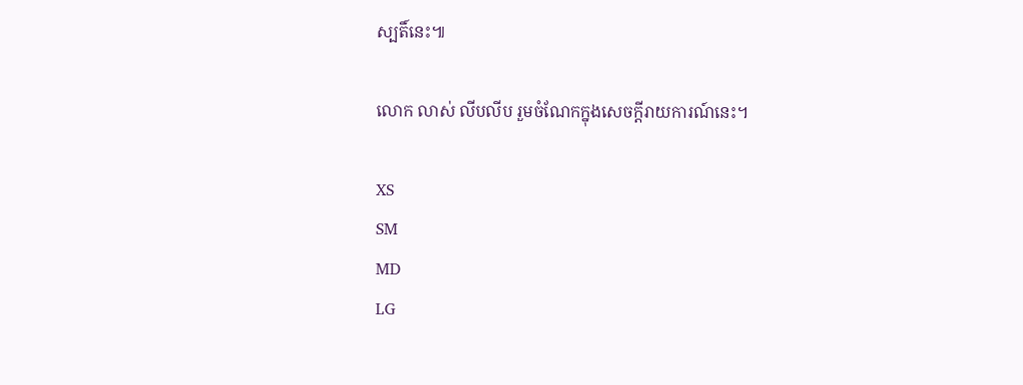ស្បតិ៍នេះ៕

លោក លាស់ លីបលីប រួមចំណែកក្នុងសេចក្តីរាយការណ៍នេះ។

XS
SM
MD
LG